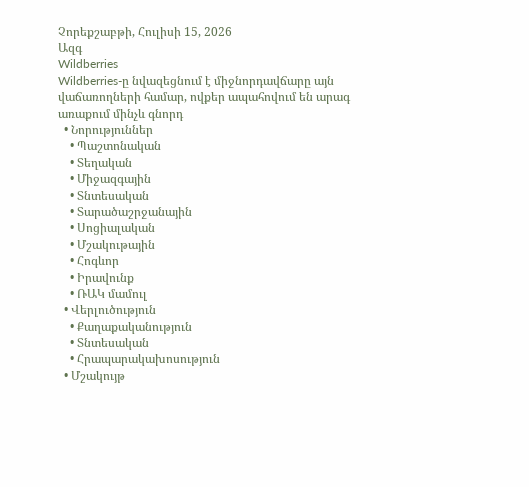Չորեքշաբթի, Հուլիսի 15, 2026
Ազգ
Wildberries
Wildberries-ը նվազեցնում է միջնորդավճարը այն վաճառողների համար, ովքեր ապահովում են արագ առաքում մինչև գնորդ
  • Նորություններ
    • Պաշտոնական
    • Տեղական
    • Միջազգային
    • Տնտեսական
    • Տարածաշրջանային
    • Սոցիալական
    • Մշակութային
    • Հոգևոր
    • Իրավունք
    • ՌԱԿ մամուլ
  • Վերլուծություն
    • Քաղաքականություն
    • Տնտեսական
    • Հրապարակախոսություն
  • Մշակույթ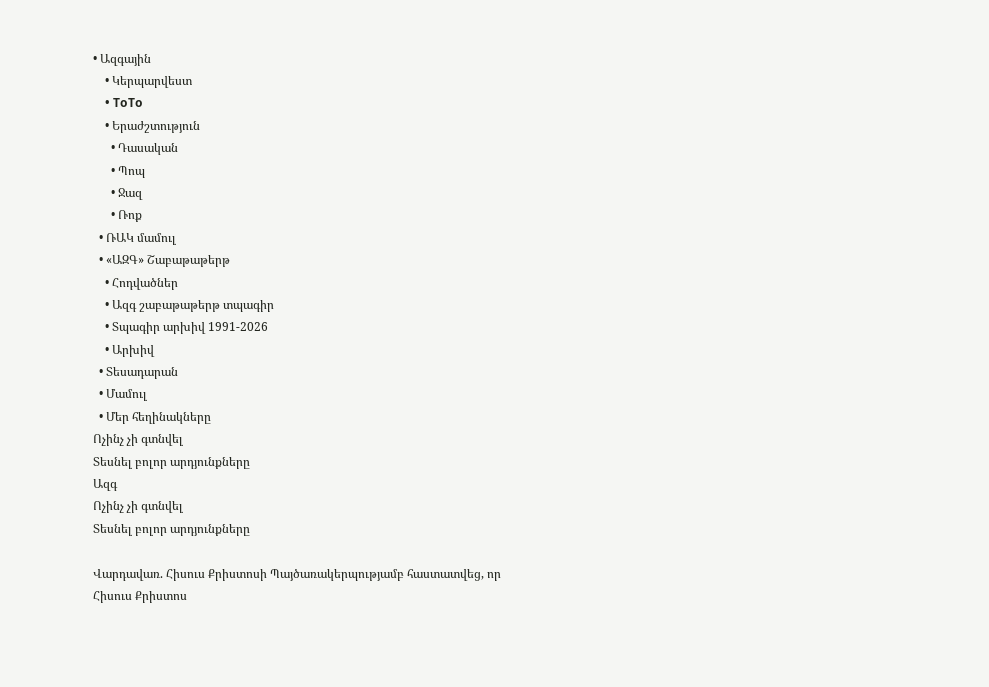• Ազգային
    • Կերպարվեստ
    • ToTo
    • Երաժշտություն
      • Դասական
      • Պոպ
      • Ջազ
      • Ռոք
  • ՌԱԿ մամուլ
  • «ԱԶԳ» Շաբաթաթերթ
    • Հոդվածներ
    • Ազգ շաբաթաթերթ տպագիր
    • Տպագիր արխիվ 1991-2026
    • Արխիվ
  • Տեսադարան
  • Մամուլ
  • Մեր հեղինակները
Ոչինչ չի գտնվել
Տեսնել բոլոր արդյունքները
Ազգ
Ոչինչ չի գտնվել
Տեսնել բոլոր արդյունքները

Վարդավառ. Հիսուս Քրիստոսի Պայծառակերպությամբ հաստատվեց, որ Հիսուս Քրիստոս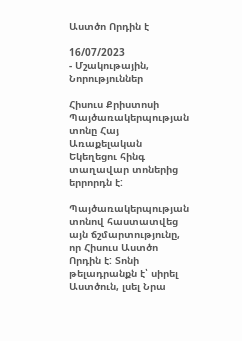Աստծո Որդին է

16/07/2023
- Մշակութային, Նորություններ

Հիսուս Քրիստոսի Պայծառակերպության տոնը Հայ Առաքելական Եկեղեցու հինգ տաղավար տոներից երրորդն է:

Պայծառակերպության տոնով հաստատվեց այն ճշմարտությունը, որ Հիսուս Աստծո Որդին է: Տոնի թելադրանքն է՝ սիրել Աստծուն, լսել Նրա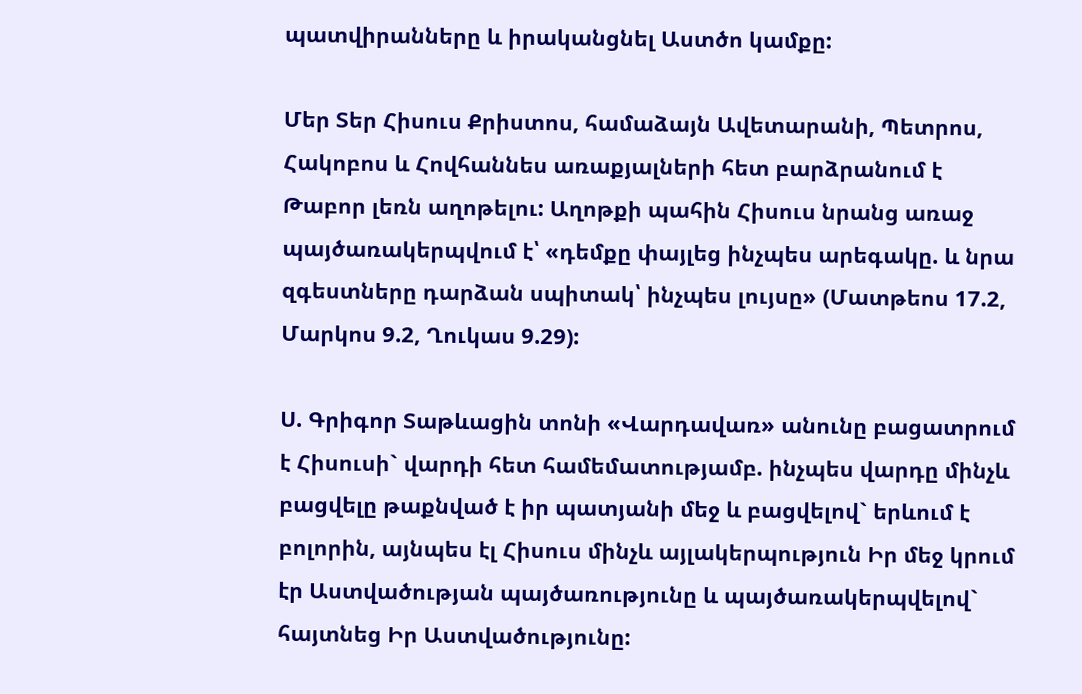պատվիրանները և իրականցնել Աստծո կամքը:

Մեր Տեր Հիսուս Քրիստոս, համաձայն Ավետարանի, Պետրոս, Հակոբոս և Հովհաննես առաքյալների հետ բարձրանում է Թաբոր լեռն աղոթելու: Աղոթքի պահին Հիսուս նրանց առաջ պայծառակերպվում է՝ «դեմքը փայլեց ինչպես արեգակը. և նրա զգեստները դարձան սպիտակ՝ ինչպես լույսը» (Մատթեոս 17.2, Մարկոս 9.2, Ղուկաս 9.29):

Ս. Գրիգոր Տաթևացին տոնի «Վարդավառ» անունը բացատրում է Հիսուսի` վարդի հետ համեմատությամբ. ինչպես վարդը մինչև բացվելը թաքնված է իր պատյանի մեջ և բացվելով` երևում է բոլորին, այնպես էլ Հիսուս մինչև այլակերպություն Իր մեջ կրում էր Աստվածության պայծառությունը և պայծառակերպվելով` հայտնեց Իր Աստվածությունը: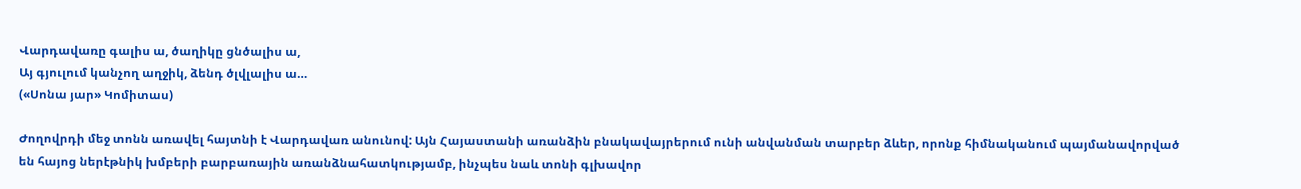Վարդավառը գալիս ա, ծաղիկը ցնծալիս ա,
Այ գյուլում կանչող աղջիկ, ձենդ ծլվլալիս ա…
(«Սոնա յար» Կոմիտաս)

Ժողովրդի մեջ տոնն առավել հայտնի է Վարդավառ անունով: Այն Հայաստանի առանձին բնակավայրերում ունի անվանման տարբեր ձևեր, որոնք հիմնականում պայմանավորված են հայոց ներէթնիկ խմբերի բարբառային առանձնահատկությամբ, ինչպես նաև տոնի գլխավոր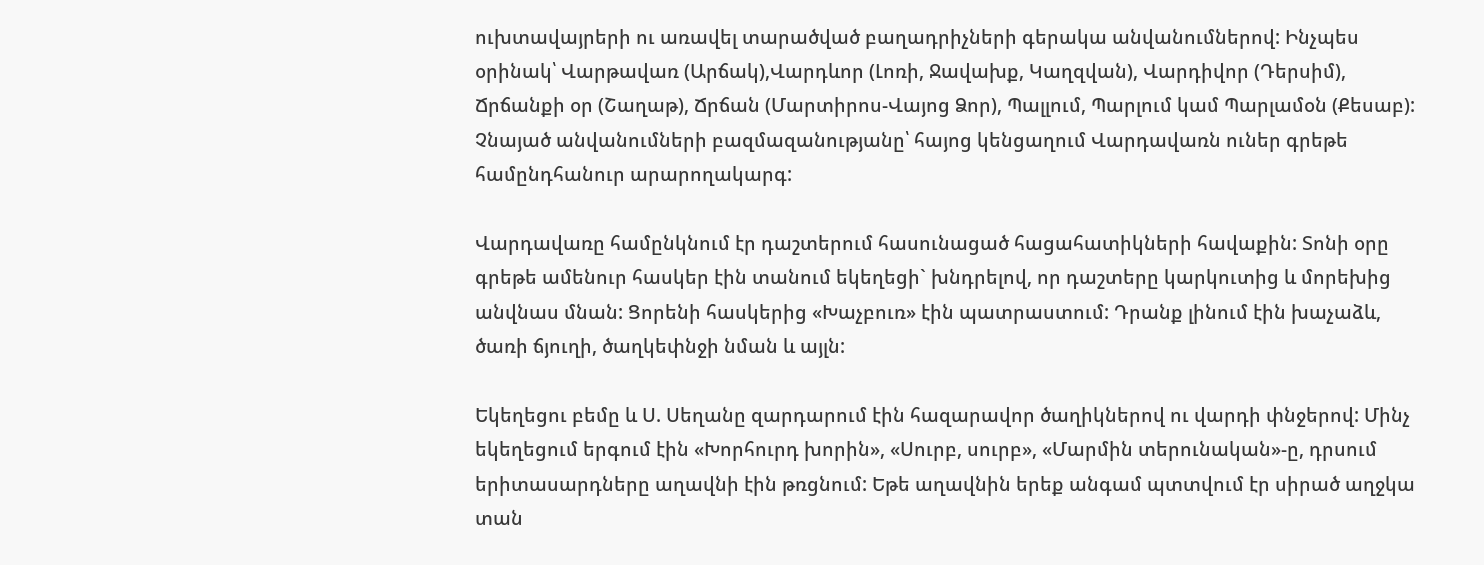ուխտավայրերի ու առավել տարածված բաղադրիչների գերակա անվանումներով: Ինչպես օրինակ՝ Վարթավառ (Արճակ),Վարդևոր (Լոռի, Ջավախք, Կաղզվան), Վարդիվոր (Դերսիմ), Ճրճանքի օր (Շաղաթ), Ճրճան (Մարտիրոս-Վայոց Ձոր), Պալլում, Պարլում կամ Պարլամօն (Քեսաբ): Չնայած անվանումների բազմազանությանը՝ հայոց կենցաղում Վարդավառն ուներ գրեթե համընդհանուր արարողակարգ:

Վարդավառը համընկնում էր դաշտերում հասունացած հացահատիկների հավաքին: Տոնի օրը գրեթե ամենուր հասկեր էին տանում եկեղեցի` խնդրելով, որ դաշտերը կարկուտից և մորեխից անվնաս մնան: Ցորենի հասկերից «Խաչբուռ» էին պատրաստում: Դրանք լինում էին խաչաձև, ծառի ճյուղի, ծաղկեփնջի նման և այլն:

Եկեղեցու բեմը և Ս. Սեղանը զարդարում էին հազարավոր ծաղիկներով ու վարդի փնջերով: Մինչ եկեղեցում երգում էին «Խորհուրդ խորին», «Սուրբ, սուրբ», «Մարմին տերունական»-ը, դրսում երիտասարդները աղավնի էին թռցնում: Եթե աղավնին երեք անգամ պտտվում էր սիրած աղջկա տան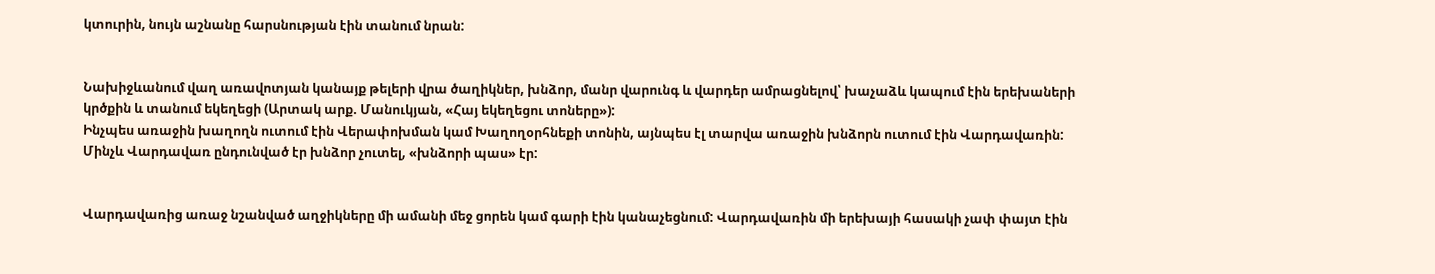կտուրին, նույն աշնանը հարսնության էին տանում նրան:


Նախիջևանում վաղ առավոտյան կանայք թելերի վրա ծաղիկներ, խնձոր, մանր վարունգ և վարդեր ամրացնելով՝ խաչաձև կապում էին երեխաների կրծքին և տանում եկեղեցի (Արտակ արք. Մանուկյան, «Հայ եկեղեցու տոները»):
Ինչպես առաջին խաղողն ուտում էին Վերափոխման կամ Խաղողօրհնեքի տոնին, այնպես էլ տարվա առաջին խնձորն ուտում էին Վարդավառին: Մինչև Վարդավառ ընդունված էր խնձոր չուտել, «խնձորի պաս» էր:


Վարդավառից առաջ նշանված աղջիկները մի ամանի մեջ ցորեն կամ գարի էին կանաչեցնում: Վարդավառին մի երեխայի հասակի չափ փայտ էին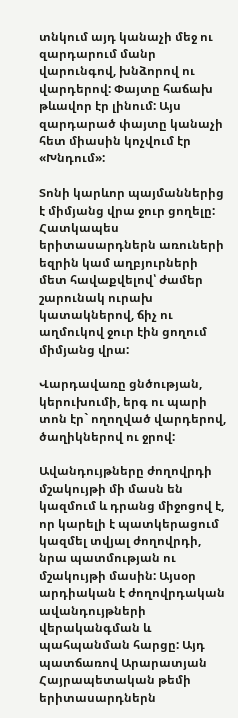տնկում այդ կանաչի մեջ ու զարդարում մանր վարունգով, խնձորով ու վարդերով: Փայտը հաճախ թևավոր էր լինում: Այս զարդարած փայտը կանաչի հետ միասին կոչվում էր «Խնդում»:

Տոնի կարևոր պայմաններից է միմյանց վրա ջուր ցողելը: Հատկապես երիտասարդներն առուների եզրին կամ աղբյուրների մետ հավաքվելով՝ ժամեր շարունակ ուրախ կատակներով, ճիչ ու աղմուկով ջուր էին ցողում միմյանց վրա:

Վարդավառը ցնծության, կերուխումի, երգ ու պարի տոն էր` ողողված վարդերով, ծաղիկներով ու ջրով:

Ավանդույթները ժողովրդի մշակույթի մի մասն են կազմում և դրանց միջոցով է, որ կարելի է պատկերացում կազմել տվյալ ժողովրդի, նրա պատմության ու մշակույթի մասին: Այսօր արդիական է ժողովրդական ավանդույթների վերականգման և պահպանման հարցը: Այդ պատճառով Արարատյան Հայրապետական թեմի երիտասարդներն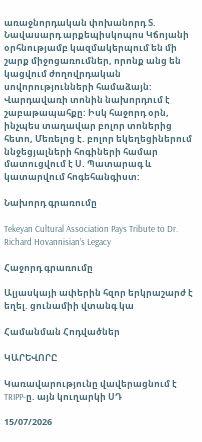առաջնորդական փոխանորդ Տ. Նավասարդ արքեպիսկոպոս Կճոյանի օրհնությամբ կազմակերպում են մի շարք միջոցառումներ, որոնք անց են կացվում ժողովրդական սովորությունների համաձայն:
Վարդավառի տոնին նախորդում է շաբաթապահքը: Իսկ հաջորդ օրն, ինչպես տաղավար բոլոր տոներից հետո, Մեռելոց է. բոլոր եկեղեցիներում ննջեցյալների հոգիների համար մատուցվում է Ս. Պատարագ և կատարվում հոգեհանգիստ:

Նախորդ գրառումը

Tekeyan Cultural Association Pays Tribute to Dr. Richard Hovannisian’s Legacy

Հաջորդ գրառումը

Ալյասկայի ափերին հզոր երկրաշարժ է եղել. ցունամիի վտանգ կա

Համանման Հոդվածներ

ԿԱՐԵՎՈՐԸ

Կառավարությունը վավերացնում է TRIPP-ը. այն կուղարկի ՍԴ

15/07/2026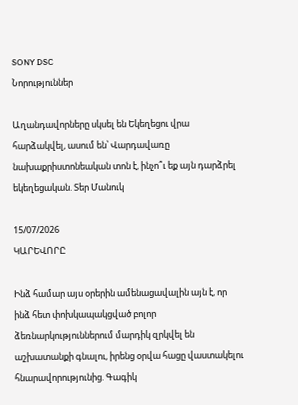SONY DSC
Նորություններ

Աղանդավորները սկսել են Եկեղեցու վրա հարձակվել, ասում են՝ Վարդավառը նախաքրիստոնեական տոն է, ինչո՞ւ եք այն դարձրել եկեղեցական. Տեր Մանուկ

15/07/2026
ԿԱՐԵՎՈՐԸ

Ինձ համար այս օրերին ամենացավալին այն է, որ ինձ հետ փոխկապակցված բոլոր ձեռնարկություններում մարդիկ զրկվել են աշխատանքի գնալու, իրենց օրվա հացը վաստակելու հնարավորությունից. Գագիկ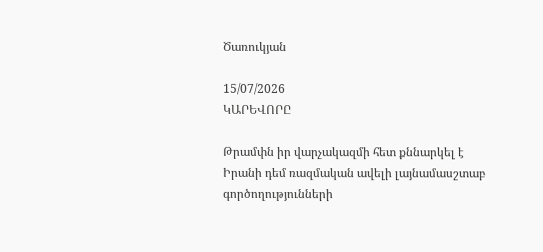Ծառուկյան

15/07/2026
ԿԱՐԵՎՈՐԸ

Թրամփն իր վարչակազմի հետ քննարկել է Իրանի դեմ ռազմական ավելի լայնամասշտաբ գործողությունների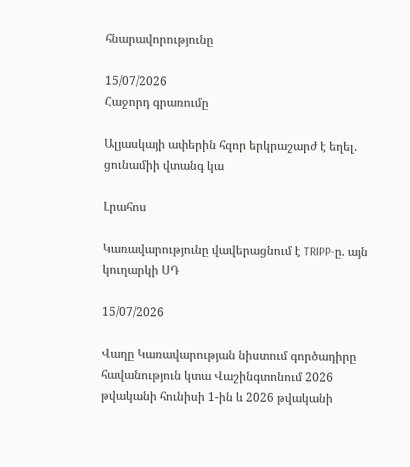հնարավորությունը

15/07/2026
Հաջորդ գրառումը

Ալյասկայի ափերին հզոր երկրաշարժ է եղել. ցունամիի վտանգ կա

Լրահոս

Կառավարությունը վավերացնում է TRIPP-ը. այն կուղարկի ՍԴ

15/07/2026

Վաղը Կառավարության նիստում գործադիրը հավանություն կտա Վաշինգտոնում 2026 թվականի հունիսի 1-ին և 2026 թվականի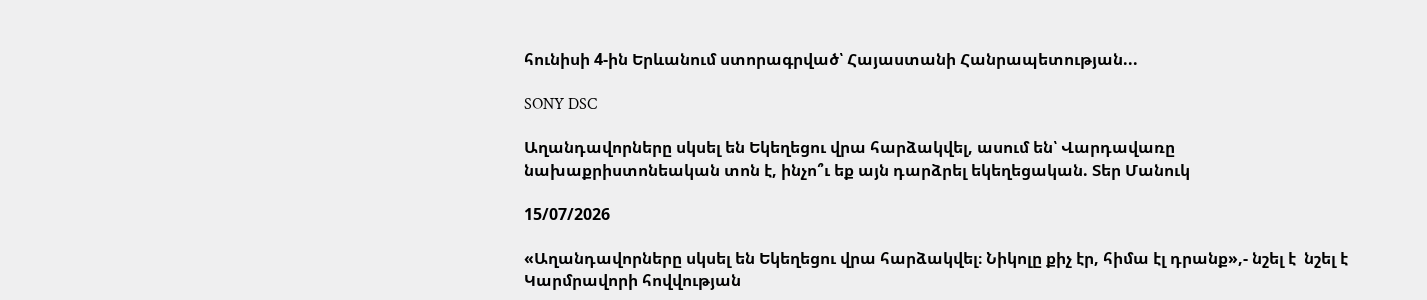հունիսի 4-ին Երևանում ստորագրված՝ Հայաստանի Հանրապետության...

SONY DSC

Աղանդավորները սկսել են Եկեղեցու վրա հարձակվել, ասում են՝ Վարդավառը նախաքրիստոնեական տոն է, ինչո՞ւ եք այն դարձրել եկեղեցական. Տեր Մանուկ

15/07/2026

«Աղանդավորները սկսել են Եկեղեցու վրա հարձակվել։ Նիկոլը քիչ էր, հիմա էլ դրանք»,- նշել է  նշել է Կարմրավորի հովվության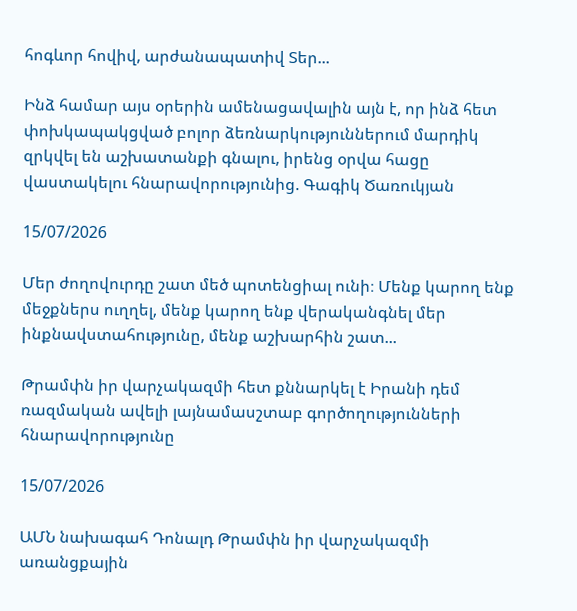հոգևոր հովիվ, արժանապատիվ Տեր...

Ինձ համար այս օրերին ամենացավալին այն է, որ ինձ հետ փոխկապակցված բոլոր ձեռնարկություններում մարդիկ զրկվել են աշխատանքի գնալու, իրենց օրվա հացը վաստակելու հնարավորությունից. Գագիկ Ծառուկյան

15/07/2026

Մեր ժողովուրդը շատ մեծ պոտենցիալ ունի։ Մենք կարող ենք մեջքներս ուղղել, մենք կարող ենք վերականգնել մեր ինքնավստահությունը, մենք աշխարհին շատ...

Թրամփն իր վարչակազմի հետ քննարկել է Իրանի դեմ ռազմական ավելի լայնամասշտաբ գործողությունների հնարավորությունը

15/07/2026

ԱՄՆ նախագահ Դոնալդ Թրամփն իր վարչակազմի առանցքային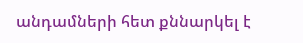անդամների հետ քննարկել է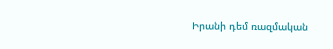Իրանի դեմ ռազմական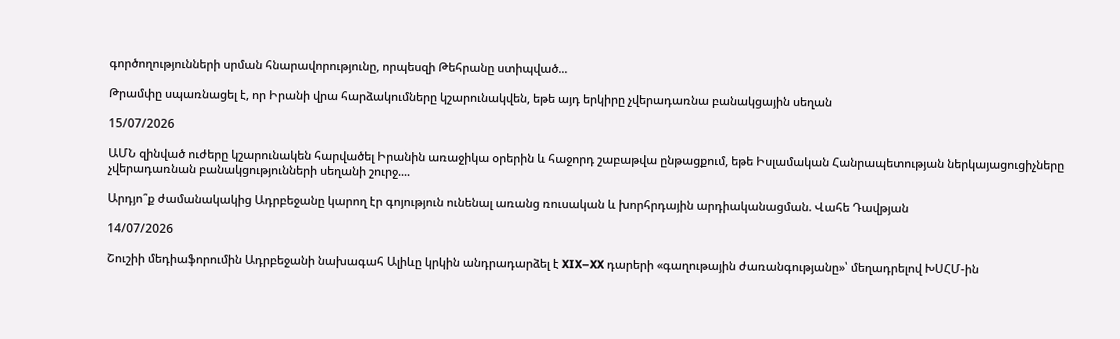գործողությունների սրման հնարավորությունը, որպեսզի Թեհրանը ստիպված...

Թրամփը սպառնացել է, որ Իրանի վրա հարձակումները կշարունակվեն, եթե այդ երկիրը չվերադառնա բանակցային սեղան

15/07/2026

ԱՄՆ զինված ուժերը կշարունակեն հարվածել Իրանին առաջիկա օրերին և հաջորդ շաբաթվա ընթացքում, եթե Իսլամական Հանրապետության ներկայացուցիչները չվերադառնան բանակցությունների սեղանի շուրջ....

Արդյո՞ք ժամանակակից Ադրբեջանը կարող էր գոյություն ունենալ առանց ռուսական և խորհրդային արդիականացման. Վահե Դավթյան

14/07/2026

Շուշիի մեդիաֆորումին Ադրբեջանի նախագահ Ալիևը կրկին անդրադարձել է XIX–XX դարերի «գաղութային ժառանգությանը»՝ մեղադրելով ԽՍՀՄ-ին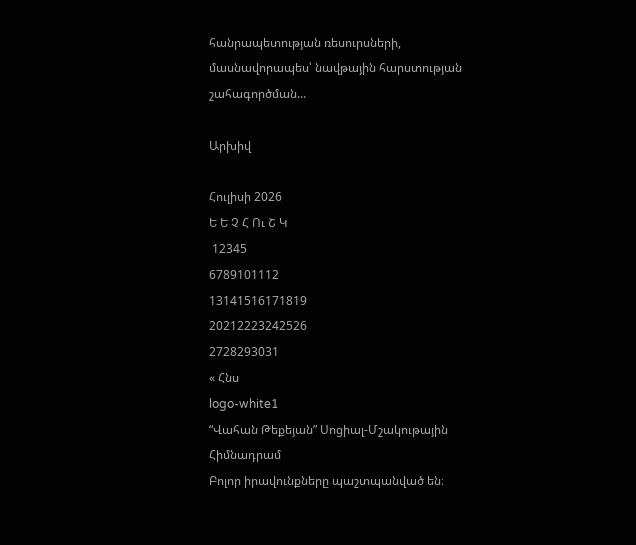հանրապետության ռեսուրսների, մասնավորապես՝ նավթային հարստության շահագործման...

Արխիվ

Հուլիսի 2026
Ե Ե Չ Հ Ու Շ Կ
 12345
6789101112
13141516171819
20212223242526
2728293031
« Հնս
logo-white1
“Վահան Թեքեյան” Սոցիալ-Մշակութային Հիմնադրամ
Բոլոր իրավունքները պաշտպանված են։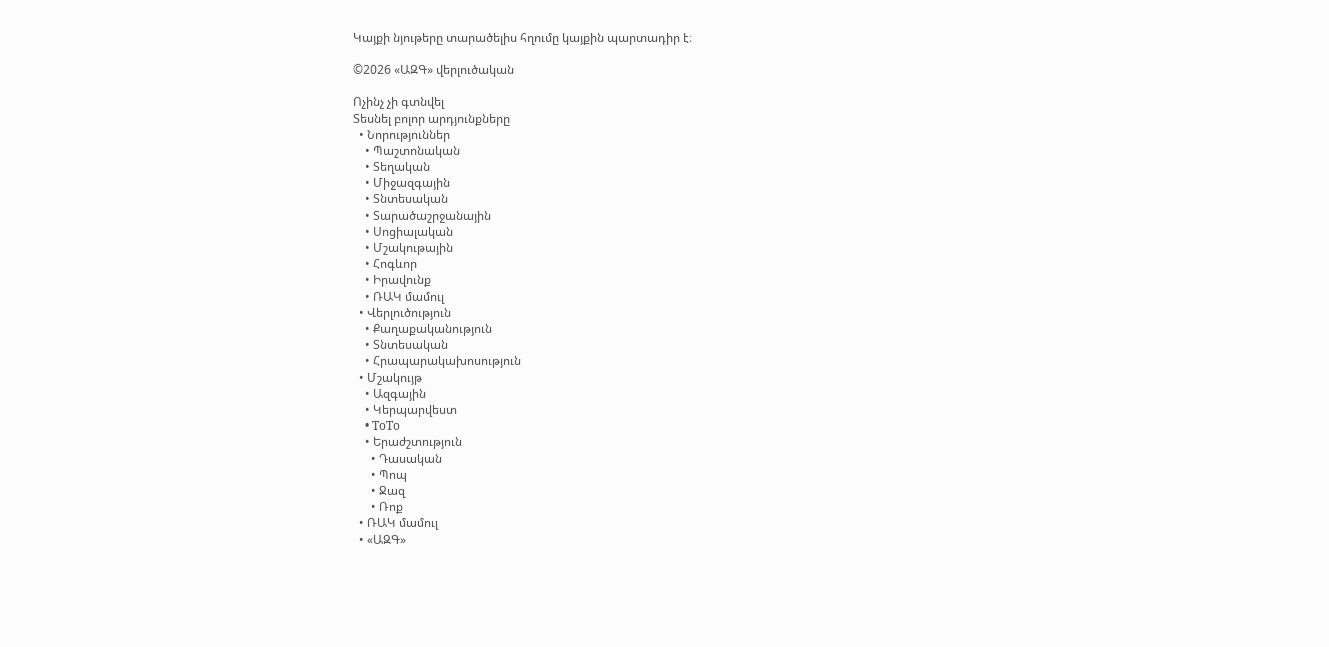Կայքի նյութերը տարածելիս հղումը կայքին պարտադիր է։

©2026 «ԱԶԳ» վերլուծական

Ոչինչ չի գտնվել
Տեսնել բոլոր արդյունքները
  • Նորություններ
    • Պաշտոնական
    • Տեղական
    • Միջազգային
    • Տնտեսական
    • Տարածաշրջանային
    • Սոցիալական
    • Մշակութային
    • Հոգևոր
    • Իրավունք
    • ՌԱԿ մամուլ
  • Վերլուծություն
    • Քաղաքականություն
    • Տնտեսական
    • Հրապարակախոսություն
  • Մշակույթ
    • Ազգային
    • Կերպարվեստ
    • ToTo
    • Երաժշտություն
      • Դասական
      • Պոպ
      • Ջազ
      • Ռոք
  • ՌԱԿ մամուլ
  • «ԱԶԳ»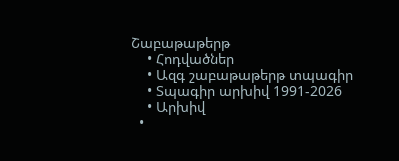Շաբաթաթերթ
    • Հոդվածներ
    • Ազգ շաբաթաթերթ տպագիր
    • Տպագիր արխիվ 1991-2026
    • Արխիվ
  •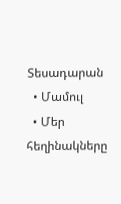Տեսադարան
  • Մամուլ
  • Մեր հեղինակները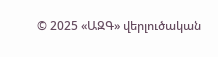© 2025 «ԱԶԳ» վերլուծական